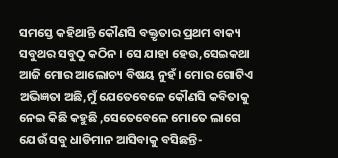ସମସ୍ତେ କହିଥାନ୍ତି କୌଣସି ବକ୍ତୃତାର ପ୍ରଥମ ବାକ୍ୟ ସବୁଥର ସବୁଠୁ କଠିନ । ସେ ଯାହା ହେଉ,ସେଇକଥା ଆଜି ମୋର ଆଲୋଚ୍ୟ ବିଷୟ ନୁହଁ। ମୋର ଗୋଟିଏ ଅଭିଜ୍ଞତା ଅଛି,ମୁଁ ଯେତେବେଳେ କୌଣସି କବିତାକୁ ନେଇ କିଛି କହୁଛି ,ସେତେବେଳେ ମୋତେ ଲାଗେ ଯେଉଁ ସବୁ ଧାଡିମାନ ଆସିବାକୁ ବସିଛନ୍ତି-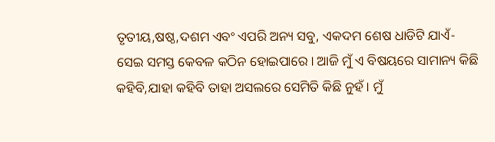ତୃତୀୟ,ଷଷ୍ଠ,ଦଶମ ଏବଂ ଏପରି ଅନ୍ୟ ସବୁ, ଏକଦମ ଶେଷ ଧାଡିଟି ଯାଏଁ- ସେଇ ସମସ୍ତ କେବଳ କଠିନ ହୋଇପାରେ। ଆଜି ମୁଁ ଏ ବିଷୟରେ ସାମାନ୍ୟ କିଛି କହିବି,ଯାହା କହିବି ତାହା ଅସଲରେ ସେମିତି କିଛି ନୁହଁ। ମୁଁ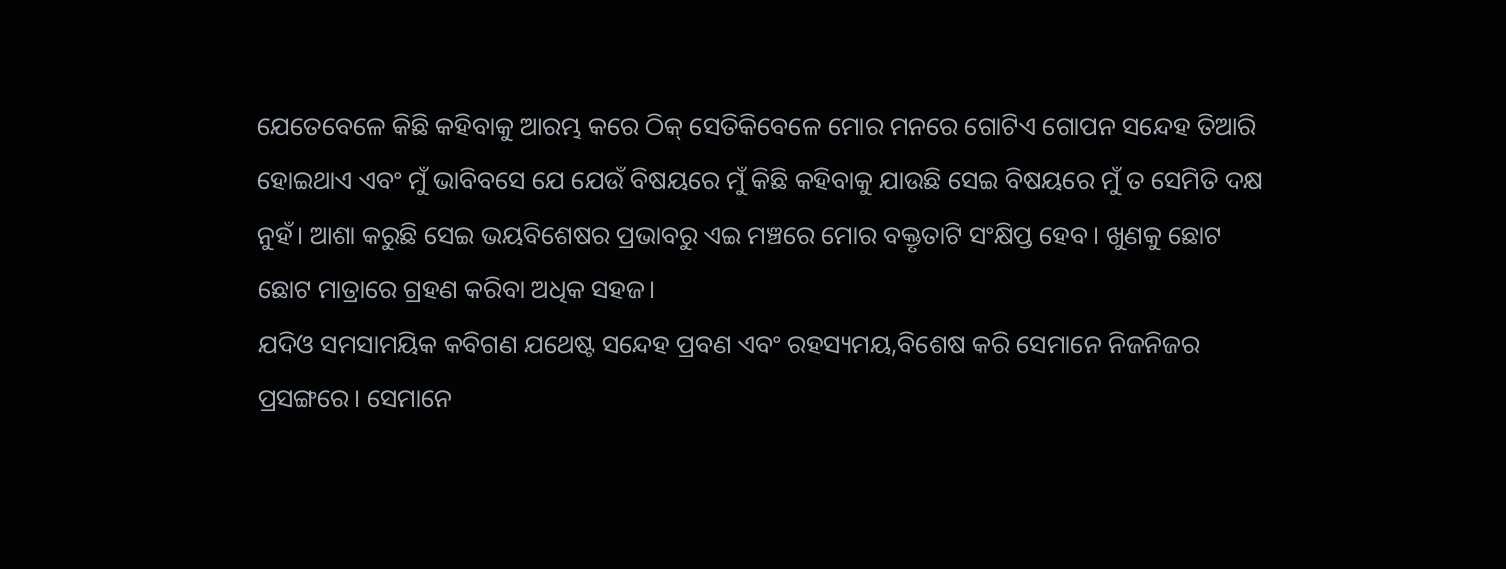ଯେତେବେଳେ କିଛି କହିବାକୁ ଆରମ୍ଭ କରେ ଠିକ୍ ସେତିକିବେଳେ ମୋର ମନରେ ଗୋଟିଏ ଗୋପନ ସନ୍ଦେହ ତିଆରି ହୋଇଥାଏ ଏବଂ ମୁଁ ଭାବିବସେ ଯେ ଯେଉଁ ବିଷୟରେ ମୁଁ କିଛି କହିବାକୁ ଯାଉଛି ସେଇ ବିଷୟରେ ମୁଁ ତ ସେମିତି ଦକ୍ଷ ନୁହଁ। ଆଶା କରୁଛି ସେଇ ଭୟବିଶେଷର ପ୍ରଭାବରୁ ଏଇ ମଞ୍ଚରେ ମୋର ବକ୍ତୃତାଟି ସଂକ୍ଷିପ୍ତ ହେବ। ଖୁଣକୁ ଛୋଟ ଛୋଟ ମାତ୍ରାରେ ଗ୍ରହଣ କରିବା ଅଧିକ ସହଜ।
ଯଦିଓ ସମସାମୟିକ କବିଗଣ ଯଥେଷ୍ଟ ସନ୍ଦେହ ପ୍ରବଣ ଏବଂ ରହସ୍ୟମୟ,ବିଶେଷ କରି ସେମାନେ ନିଜନିଜର ପ୍ରସଙ୍ଗରେ। ସେମାନେ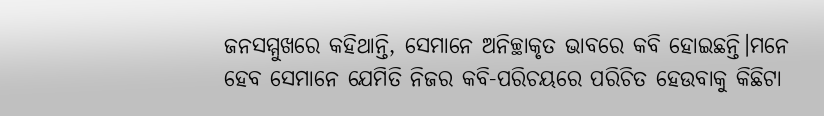ଜନସମ୍ମୁଖରେ କହିଥାନ୍ତି, ସେମାନେ ଅନିଚ୍ଛାକୃତ ଭାବରେ କବି ହୋଇଛନ୍ତି।ମନେ ହେବ ସେମାନେ ଯେମିତି ନିଜର କବି-ପରିଚୟରେ ପରିଚିତ ହେଉବାକୁ କିଛିଟା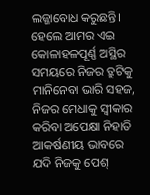ଲଜ୍ଜାବୋଧ କରୁଛନ୍ତି। ହେଲେ ଆମର ଏଇ କୋଳାହଳପୂର୍ଣ୍ଣ ଅସ୍ଥିର ସମୟରେ ନିଜର ତ୍ରୁଟିକୁ ମାନିନେବା ଭାରି ସହଜ, ନିଜର ମେଧାକୁ ସ୍ୱୀକାର କରିବା ଅପେକ୍ଷା ନିହାତି ଆକର୍ଷଣୀୟ ଭାବରେ ଯଦି ନିଜକୁ ପେଶ୍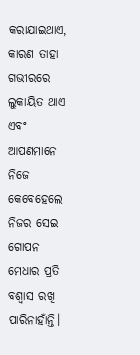କରାଯାଇଥାଏ, କାରଣ ତାହା ଗଭୀରରେ ଲୁକାୟିତ ଥାଏ ଏବଂ ଆପଣମାନେ ନିଜେ କେବେହେଲେ ନିଜର ସେଇ ଗୋପନ ମେଧାର ପ୍ରତି ବଶ୍ୱାସ ରଖି ପାରିନାହାଁନ୍ତି।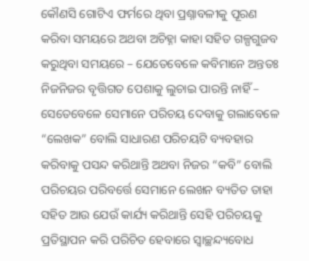କୌଣସି ଗୋଟିଏ ଫର୍ମରେ ଥିବା ପ୍ରଶ୍ନାବଳୀକୁ ପୂରଣ କରିବା ସମୟରେ ଅଥବା ଅଚିହ୍ନା କାହା ସହିତ ଗଳ୍ପଗୁଜବ କରୁଥିବା ସମୟରେ – ଯେତେବେଳେ କବିମାନେ ଅନ୍ତତଃ ନିଜନିଜର ବୃତ୍ତିଗତ ପେଶାକୁ ଲୁଚାଇ ପାରନ୍ତି ନାହିଁ – ସେତେବେଳେ ସେମାନେ ପରିଚୟ ଦେବାକୁ ଗଲାବେଳେ “ଲେଖକ” ବୋଲି ସାଧାରଣ ପରିଚୟଟି ବ୍ୟବହାର କରିବାକୁ ପସନ୍ଦ କରିଥାନ୍ତି ଅଥବା ନିଜର “କବି” ବୋଲି ପରିଚୟର ପରିବର୍ତ୍ତେ ସେମାନେ ଲେଖନ ବ୍ୟତିତ ତାହା ସହିତ ଆଉ ଯେଉଁ କାର୍ଯ୍ୟ କରିଥାନ୍ତି ସେହି ପରିଚୟକୁ ପ୍ରତିସ୍ଥାପନ କରି ପରିଚିତ ହେବାରେ ସ୍ୱାଚ୍ଛନ୍ଦ୍ୟବୋଧ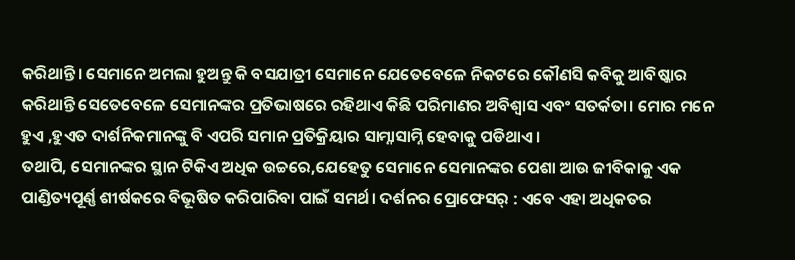କରିଥାନ୍ତି। ସେମାନେ ଅମଲା ହୁଅନ୍ତୁ କି ବସଯାତ୍ରୀ ସେମାନେ ଯେତେବେଳେ ନିକଟରେ କୌଣସି କବିକୁ ଆବିଷ୍କାର କରିଥାନ୍ତି ସେତେବେଳେ ସେମାନଙ୍କର ପ୍ରତିଭାଷରେ ରହିଥାଏ କିଛି ପରିମାଣର ଅବିଶ୍ୱାସ ଏବଂ ସତର୍କତା। ମୋର ମନେ ହୁଏ ,ହୁଏତ ଦାର୍ଶନିକମାନଙ୍କୁ ବି ଏପରି ସମାନ ପ୍ରତିକ୍ରିୟାର ସାମ୍ନାସାମ୍ନି ହେବାକୁ ପଡିଥାଏ।
ତଥାପି, ସେମାନଙ୍କର ସ୍ଥାନ ଟିକିଏ ଅଧିକ ଉଚ୍ଚରେ,ଯେହେତୁ ସେମାନେ ସେମାନଙ୍କର ପେଶା ଆଉ ଜୀବିକାକୁ ଏକ ପାଣ୍ଡିତ୍ୟପୂର୍ଣ୍ଣ ଶୀର୍ଷକରେ ବିଭୂଷିତ କରିପାରିବା ପାଇଁ ସମର୍ଥ। ଦର୍ଶନର ପ୍ରୋଫେସର୍ : ଏବେ ଏହା ଅଧିକତର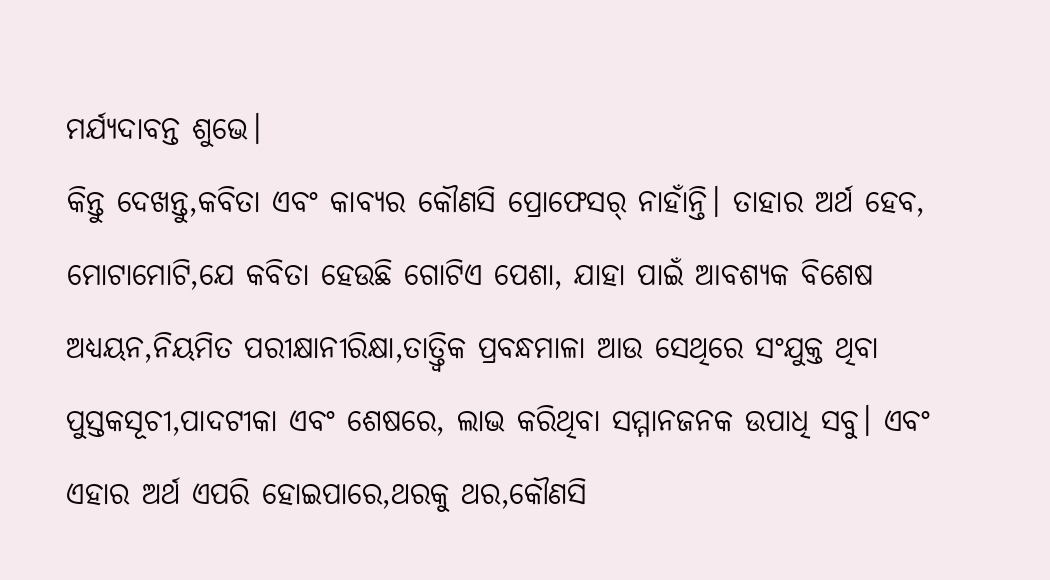ମର୍ଯ୍ୟଦାବନ୍ତ ଶୁଭେ।
କିନ୍ତୁ ଦେଖନ୍ତୁ,କବିତା ଏବଂ କାବ୍ୟର କୌଣସି ପ୍ରୋଫେସର୍ ନାହାଁନ୍ତି। ତାହାର ଅର୍ଥ ହେବ, ମୋଟାମୋଟି,ଯେ କବିତା ହେଉଛି ଗୋଟିଏ ପେଶା, ଯାହା ପାଇଁ ଆବଶ୍ୟକ ବିଶେଷ ଅଧ୍ୟୟନ,ନିୟମିତ ପରୀକ୍ଷାନୀରିକ୍ଷା,ତାତ୍ତ୍ୱିକ ପ୍ରବନ୍ଧମାଳା ଆଉ ସେଥିରେ ସଂଯୁକ୍ତ ଥିବା ପୁସ୍ତକସୂଚୀ,ପାଦଟୀକା ଏବଂ ଶେଷରେ, ଲାଭ କରିଥିବା ସମ୍ମାନଜନକ ଉପାଧି ସବୁ। ଏବଂ ଏହାର ଅର୍ଥ ଏପରି ହୋଇପାରେ,ଥରକୁ ଥର,କୌଣସି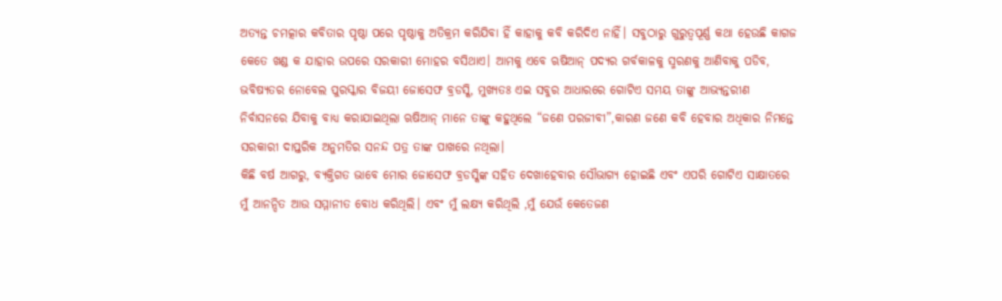ଅତ୍ୟନ୍ତ ଚମତ୍କାର କବିତାର ପୃଷ୍ଠା ପରେ ପୃଷ୍ଠାକୁ ଅତିକ୍ରମ କରିଯିବା ହିଁ କାହାକୁ କବି କରିଦିଏ ନାହିଁ। ସବୁଠାରୁ ଗୁରୁତ୍ୱପୂର୍ଣ୍ଣ କଥା ହେଉଛି କାଗଜ କେତେ ଖଣ୍ଡ କ ଯାହାର ଉପରେ ସରକାରୀ ମୋହର ବସିଥାଏ। ଆମକୁ ଏବେ ଋଷିଆନ୍ ପଦ୍ୟର ଗର୍ବକାଳକୁ ସ୍ମରଣକୁ ଆଣିବାକୁ ପଡିବ, ଭବିଷ୍ୟତର ନୋବେଲ ପୁରସ୍କାର ବିଜୟୀ ଜୋସେଫ ବ୍ରଡସ୍କି, ମୁଖ୍ୟତଃ ଏଇ ସବୁର ଆଧାରରେ ଗୋଟିଏ ସମୟ ତାଙ୍କୁ ଆଭ୍ୟନ୍ତରୀଣ ନିର୍ବାସନରେ ଯିବାକୁ ବାଧ୍ୟ କରାଯାଇଥିଲା ଋଷିଆନ୍ ମାନେ ତାଙ୍କୁ କହୁଥିଲେ “ଜଣେ ପରଜୀବୀ”,କାରଣ ଜଣେ କବି ହେବାର ଅଧିକାର ନିମନ୍ତେ ସରକାରୀ ଦାପ୍ତରିକ ଅନୁମତିର ସନନ୍ଦ ପତ୍ର ତାଙ୍କ ପାଖରେ ନଥିଲା।
କିଛି ବର୍ଷ ଆଗରୁ, ବ୍ୟକ୍ତିଗତ ଭାବେ ମୋର ଜୋସେଫ ବ୍ରଡସ୍କିଙ୍କ ସହିତ ଦେଖାହେବାର ସୌଭାଗ୍ୟ ହୋଇଛି ଏବଂ ଏପରି ଗୋଟିଏ ସାକ୍ଷାତରେ ମୁଁ ଆନନ୍ଦିତ ଆଉ ସମ୍ମାନୀତ ବୋଧ କରିଥିଲି। ଏବଂ ମୁଁ ଲକ୍ଷ୍ୟ କରିଥିଲି ,ମୁଁ ଯେଉଁ କେତେଜଣ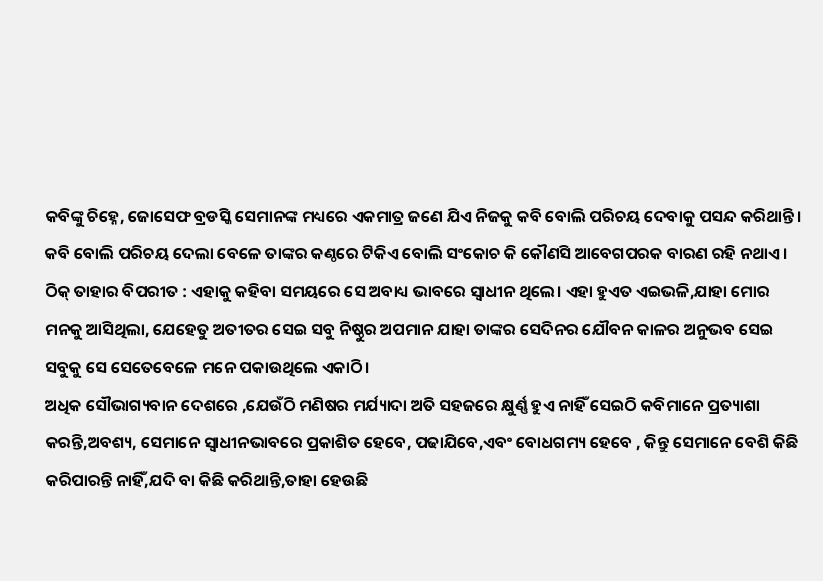କବିଙ୍କୁ ଚିହ୍ନେ, ଜୋସେଫ ବ୍ରଡସ୍କି ସେମାନଙ୍କ ମଧ୍ୟରେ ଏକମାତ୍ର ଜଣେ ଯିଏ ନିଜକୁ କବି ବୋଲି ପରିଚୟ ଦେବାକୁ ପସନ୍ଦ କରିଥାନ୍ତି। କବି ବୋଲି ପରିଚୟ ଦେଲା ବେଳେ ତାଙ୍କର କଣ୍ଠରେ ଟିକିଏ ବୋଲି ସଂକୋଚ କି କୌଣସି ଆବେଗପରକ ବାରଣ ରହି ନଥାଏ।
ଠିକ୍ ତାହାର ବିପରୀତ : ଏହାକୁ କହିବା ସମୟରେ ସେ ଅବାଧ୍ୟ ଭାବରେ ସ୍ୱାଧୀନ ଥିଲେ। ଏହା ହୁଏତ ଏଇଭଳି,ଯାହା ମୋର ମନକୁ ଆସିଥିଲା, ଯେହେତୁ ଅତୀତର ସେଇ ସବୁ ନିଷ୍ଠୁର ଅପମାନ ଯାହା ତାଙ୍କର ସେଦିନର ଯୌବନ କାଳର ଅନୁଭବ ସେଇ ସବୁକୁ ସେ ସେତେବେଳେ ମନେ ପକାଉଥିଲେ ଏକାଠି।
ଅଧିକ ସୌଭାଗ୍ୟବାନ ଦେଶରେ ,ଯେଉଁଠି ମଣିଷର ମର୍ଯ୍ୟାଦା ଅତି ସହଜରେ କ୍ଷୁର୍ଣ୍ଣ ହୁଏ ନାହିଁ ସେଇଠି କବିମାନେ ପ୍ରତ୍ୟାଶା କରନ୍ତି,ଅବଶ୍ୟ, ସେମାନେ ସ୍ୱାଧୀନଭାବରେ ପ୍ରକାଶିତ ହେବେ, ପଢାଯିବେ,ଏବଂ ବୋଧଗମ୍ୟ ହେବେ , କିନ୍ତୁ ସେମାନେ ବେଶି କିଛି କରିପାରନ୍ତି ନାହିଁ,ଯଦି ବା କିଛି କରିଥାନ୍ତି,ତାହା ହେଉଛି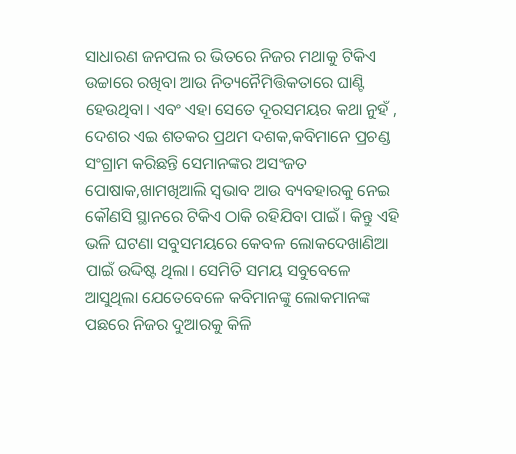ସାଧାରଣ ଜନପଲ ର ଭିତରେ ନିଜର ମଥାକୁ ଟିକିଏ ଉଚ୍ଚାରେ ରଖିବା ଆଉ ନିତ୍ୟନୈମିତ୍ତିକତାରେ ଘାଣ୍ଟି ହେଉଥିବା। ଏବଂ ଏହା ସେତେ ଦୂରସମୟର କଥା ନୁହଁ , ଦେଶର ଏଇ ଶତକର ପ୍ରଥମ ଦଶକ,କବିମାନେ ପ୍ରଚଣ୍ଡ ସଂଗ୍ରାମ କରିଛନ୍ତି ସେମାନଙ୍କର ଅସଂଜତ ପୋଷାକ,ଖାମଖିଆଲି ସ୍ୱଭାବ ଆଉ ବ୍ୟବହାରକୁ ନେଇ କୌଣସି ସ୍ଥାନରେ ଟିକିଏ ଠାକି ରହିଯିବା ପାଇଁ। କିନ୍ତୁ ଏହି ଭଳି ଘଟଣା ସବୁସମୟରେ କେବଳ ଲୋକଦେଖାଣିଆ ପାଇଁ ଉଦ୍ଦିଷ୍ଟ ଥିଲା। ସେମିତି ସମୟ ସବୁବେଳେ ଆସୁଥିଲା ଯେତେବେଳେ କବିମାନଙ୍କୁ ଲୋକମାନଙ୍କ ପଛରେ ନିଜର ଦୁଆରକୁ କିଳି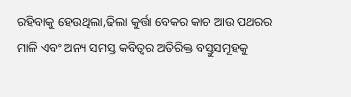ରହିବାକୁ ହେଉଥିଲା,ଢିଲା କୁର୍ତ୍ତା ବେକର କାଚ ଆଉ ପଥରର ମାଳି ଏବଂ ଅନ୍ୟ ସମସ୍ତ କବିତ୍ୱର ଅତିରିକ୍ତ ବସ୍ତୁସମୂହକୁ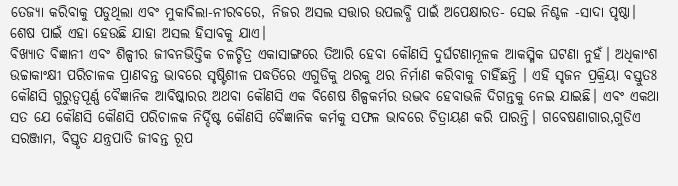ତେଜ୍ୟା କରିବାକୁ ପଡୁଥିଲା ଏବଂ ମୁକାବିଲା-ନୀରବରେ, ନିଜର ଅସଲ ସତ୍ତାର ଉପଲବ୍ଧି ପାଇଁ ଅପେକ୍ଷାରତ- ସେଇ ନିଶ୍ଚଳ -ସାଦା ପୃଷ୍ଠା। ଶେଷ ପାଇଁ ଏହା ହେଉଛି ଯାହା ଅସଲ ହିସାବକୁ ଯାଏ।
ବିଖ୍ୟାତ ବିଜ୍ଞାନୀ ଏବଂ ଶିଳ୍ପୀର ଜୀବନଭିତ୍ତିକ ଚଳଚ୍ଚିତ୍ର ଏକାସାଙ୍ଗରେ ତିଆରି ହେବା କୌଣସି ଦୁର୍ଘଟଣାମୂଳକ ଆକସ୍ମିକ ଘଟଣା ନୁହଁ। ଅଧିକାଂଶ ଉଚ୍ଚାକାଂକ୍ଷୀ ପରିଚାଳକ ପ୍ରାଣବନ୍ତ ଭାବରେ ସୃଷ୍ଟିଶୀଳ ପଦ୍ଧତିରେ ଏଗୁଡିକୁ ଥରକୁ ଥର ନିର୍ମାଣ କରିବାକୁ ଚାହିଁଛନ୍ତି । ଏହି ସୃଜନ ପ୍ରକ୍ରିୟା ବସ୍ତୁତଃ କୌଣସି ଗୁରୁତ୍ୱପୂର୍ଣ୍ଣ ବୈଜ୍ଞାନିକ ଆବିଷ୍କାରର ଅଥବା କୌଣସି ଏକ ବିଶେଷ ଶିଳ୍ପକର୍ମର ଉଦ୍ଭବ ହେବାଭଳି ଦିଗନ୍ତକୁ ନେଇ ଯାଇଛି। ଏବଂ ଏକଥା ସତ ଯେ କୌଣସି କୌଣସି ପରିଚାଳକ ନିର୍ଦ୍ଦିଷ୍ଟ କୌଣସି ବୈଜ୍ଞାନିକ କର୍ମକୁ ସଫଳ ଭାବରେ ଚିତ୍ରାୟଣ କରି ପାରନ୍ତି। ଗବେଷଣାଗାର,ଗୁଡିଏ ସରଞ୍ଜାମ, ବିସ୍ତୃତ ଯନ୍ତ୍ରପାତି ଜୀବନ୍ତ ରୂପ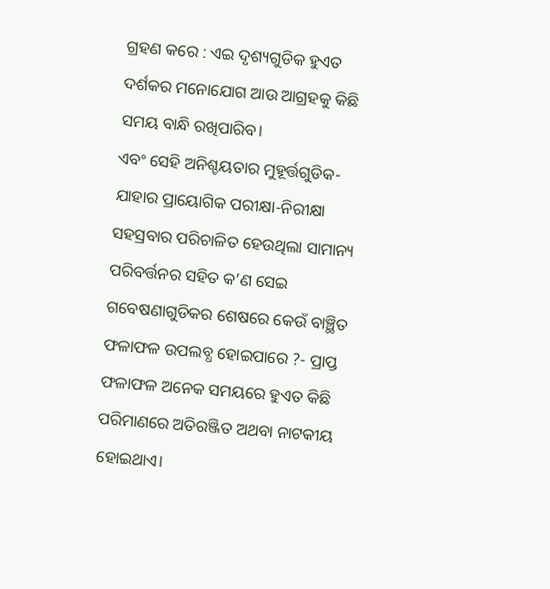ଗ୍ରହଣ କରେ : ଏଇ ଦୃଶ୍ୟଗୁଡିକ ହୁଏତ ଦର୍ଶକର ମନୋଯୋଗ ଆଉ ଆଗ୍ରହକୁ କିଛି ସମୟ ବାନ୍ଧି ରଖିପାରିବ।
ଏବଂ ସେହି ଅନିଶ୍ଚୟତାର ମୁହୂର୍ତ୍ତଗୁଡିକ- ଯାହାର ପ୍ରାୟୋଗିକ ପରୀକ୍ଷା-ନିରୀକ୍ଷା ସହସ୍ରବାର ପରିଚାଳିତ ହେଉଥିଲା ସାମାନ୍ୟ ପରିବର୍ତ୍ତନର ସହିତ କ’ଣ ସେଇ ଗବେଷଣାଗୁଡିକର ଶେଷରେ କେଉଁ ବାଞ୍ଛିତ ଫଳାଫଳ ଉପଲବ୍ଧ ହୋଇପାରେ ?- ପ୍ରାପ୍ତ ଫଳାଫଳ ଅନେକ ସମୟରେ ହୁଏତ କିଛି ପରିମାଣରେ ଅତିରଞ୍ଜିତ ଅଥବା ନାଟକୀୟ ହୋଇଥାଏ।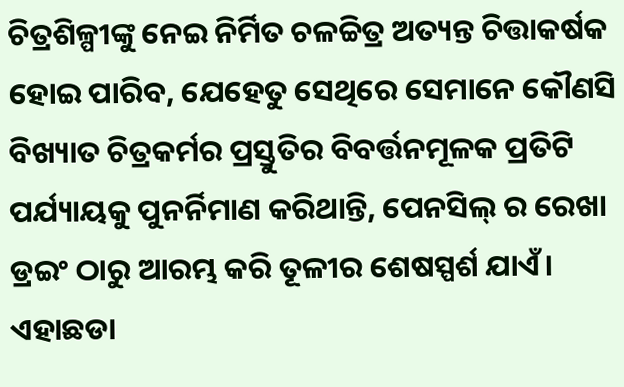ଚିତ୍ରଶିଳ୍ପୀଙ୍କୁ ନେଇ ନିର୍ମିତ ଚଳଚ୍ଚିତ୍ର ଅତ୍ୟନ୍ତ ଚିତ୍ତାକର୍ଷକ ହୋଇ ପାରିବ, ଯେହେତୁ ସେଥିରେ ସେମାନେ କୌଣସି ବିଖ୍ୟାତ ଚିତ୍ରକର୍ମର ପ୍ରସ୍ତୁତିର ବିବର୍ତ୍ତନମୂଳକ ପ୍ରତିଟି ପର୍ଯ୍ୟାୟକୁ ପୁନର୍ନିମାଣ କରିଥାନ୍ତି, ପେନସିଲ୍ ର ରେଖା ଡ୍ରଇଂ ଠାରୁ ଆରମ୍ଭ କରି ତୂଳୀର ଶେଷସ୍ପର୍ଶ ଯାଏଁ। ଏହାଛଡା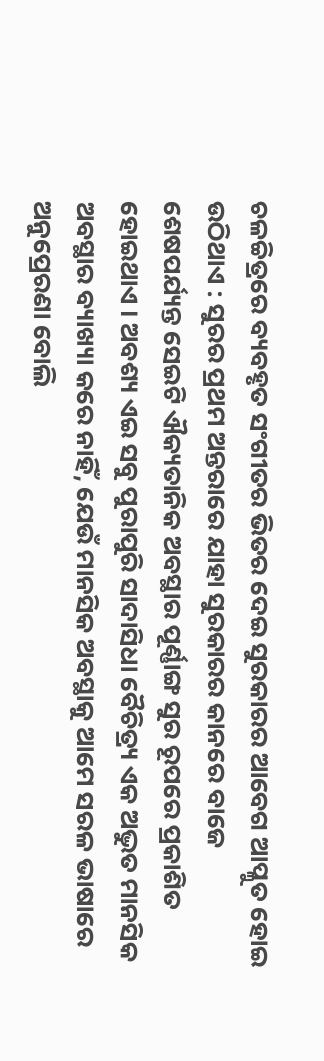ଚଳଚ୍ଚିତ୍ରରେ ବ୍ୟବହୃତ ସଂଗୀତର ଭିତର ଦେଇ ସୁରକାରର ଆବେଗ ଆପ୍ଳୁତ ହୋଇ ଉଠିଥାଏ : ସୁରର ପ୍ରଥମ ଅନ୍ତରାରେ ଯାହା ସୁରକାରର କାନରେ ବାଜେ ଶେଷପର୍ଯ୍ୟନ୍ତ ସେଇଟି ଐକ୍ୟତାନିକ ଅବସ୍ଥାର ପୂର୍ଣ୍ଣାଙ୍ଗ ସୁର ରୂପରେ ପ୍ରକାଶିତ ହୋଇଥାଏ । ଅବଶ୍ୟ ଏଇ ସବୁ ପୁରାପୁରି ସାଦାସିଧା ବୈଚିତ୍ର୍ୟ ଏକ ଅଦ୍ଭୁତ ମାନସିକ ଅବସ୍ଥାର ବ୍ୟାଖ୍ୟା କରେ ନାହିଁ, ଯେଉଁ ମାନସିକ ଅବସ୍ଥାକୁ ଆମେ ସରଳ ଭାଷାରେ ଅନୁପ୍ରେରଣା ବୋଲି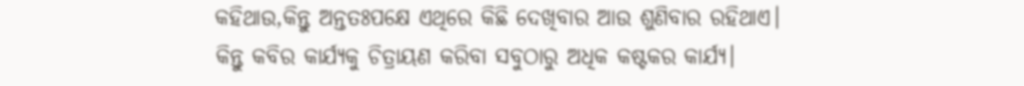କହିଥାଉ,କିନ୍ତୁ ଅନ୍ତତଃପକ୍ଷେ ଏଥିରେ କିଛି ଦେଖିବାର ଆଉ ଶୁଣିବାର ରହିଥାଏ।
କିନ୍ତୁ କବିର କାର୍ଯ୍ୟକୁ ଚିତ୍ରାୟଣ କରିବା ସବୁଠାରୁ ଅଧିକ କଷ୍ଟକର କାର୍ଯ୍ୟ।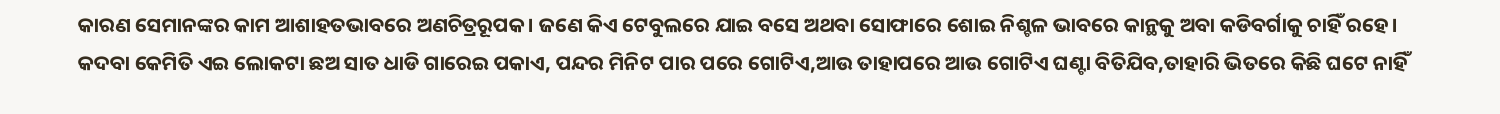କାରଣ ସେମାନଙ୍କର କାମ ଆଶାହତଭାବରେ ଅଣଚିତ୍ରରୂପକ। ଜଣେ କିଏ ଟେବୁଲରେ ଯାଇ ବସେ ଅଥବା ସୋଫାରେ ଶୋଇ ନିଶ୍ଚଳ ଭାବରେ କାନ୍ଥକୁ ଅବା କଡିବର୍ଗାକୁ ଚାହିଁ ରହେ। କଦବା କେମିତି ଏଇ ଲୋକଟା ଛଅ ସାତ ଧାଡି ଗାରେଇ ପକାଏ, ପନ୍ଦର ମିନିଟ ପାର ପରେ ଗୋଟିଏ,ଆଉ ତାହାପରେ ଆଉ ଗୋଟିଏ ଘଣ୍ଟା ବିତିଯିବ,ତାହାରି ଭିତରେ କିଛି ଘଟେ ନାହିଁ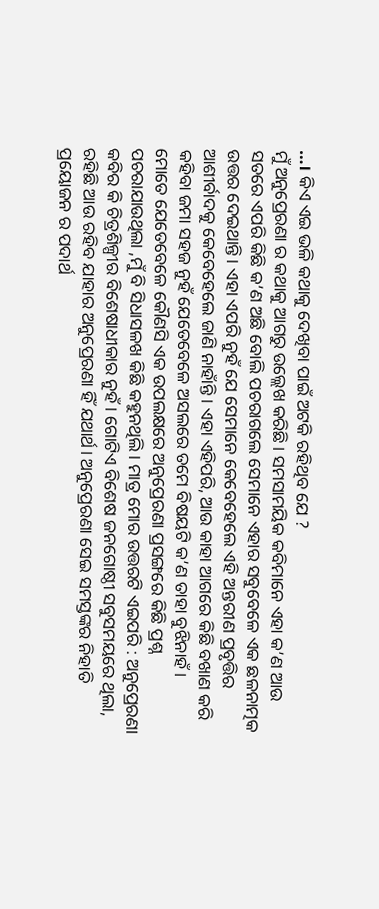…। କିଏ ଏଇ ଭଳି କଥାକୁ ଦେଖିବା ପାଇଁ ଅଟକି ରହିଥିବ ଯେ ?
ମୁଁ ଅନୁପ୍ରେରଣା ର କଥାକୁ ଆଗରୁ ଉଲ୍ଲେଖ କରିଛି। ସମସାମୟିକ କବିମାନେ ଏହା କ’ଣ ଆଉ ସତରେ ଏପରି କିଛି କ’ଣ ଅଛି ବୋଲି ପଚରାଗଲେ ସେମାନେ ଏହାର ସବୁବେଳେ ଏକ ଛଳନାତ୍ମକ ଉତ୍ତର ଦେଇଥାନ୍ତି। ଏହା ଏପରି ନୁହଁ ଯେ ସେମାନେ କେବେହେଲେ ଏହି ଅନ୍ତରୀଣ ପ୍ରବୃତ୍ତିର ଆଶୀର୍ବାଦକୁ କେବେହେଲେ ଜାଣି ନାହାଁନ୍ତି । ଏହା ଏହିପରି, ଆଉ କାହା ଆଗରେ କିଛି ବଖାଣ କରି କହିବା ଜମା ସହଜ ନୁହଁ ଯେତେବେଳେ ଅସଲରେ ତମେ ବିଷୟଟି କ’ଣ ତାହା ବୁଝିନାହଁ।
ମୋତେ ଯେତେବେଳେ କୌଣସି ଏକ ଉପଲକ୍ଷରେ ଅନୁପ୍ରେରଣା ପ୍ରସଙ୍ଗରେ କିଛି ପ୍ରଶ୍ନ ପଚରାଯାଉଥିଲା ,ମୁଁ ବି ସିଧାସଳଖ କିଛି କହୁନଥିଲି। ମାତ୍ର ମୋର ଉତ୍ତରଟି ଏଇପରି : ଅନୁପ୍ରେରଣା କବିର କି ଚିତ୍ରଶିଳ୍ପୀର ବିଶେଷାଧୀକାର ନୁହଁ। ଗୋଟିଏ ବିଶେଷ ଜନଗୋଷ୍ଠୀ ସବୁସମୟରେ ଥିଲା, ରହିଛି ଆଉ ରହିବ ଯାହାର ଅନୁପ୍ରେରଣା ହିଁ ଯଥାର୍ଥ। ଅନୁପ୍ରେରଣା ସେଇ ସମସ୍ତଙ୍କର ନିହାତି ପ୍ରୟୋଜନ ର ପଦାର୍ଥ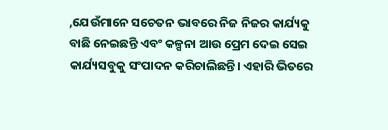,ଯେଉଁମାନେ ସଚେତନ ଭାବରେ ନିଜ ନିଜର କାର୍ଯ୍ୟକୁ ବାଛି ନେଇଛନ୍ତି ଏବଂ କଳ୍ପନା ଆଉ ପ୍ରେମ ଦେଇ ସେଇ କାର୍ଯ୍ୟସବୁକୁ ସଂପାଦନ କରିଚାଲିଛନ୍ତି। ଏହାରି ଭିତରେ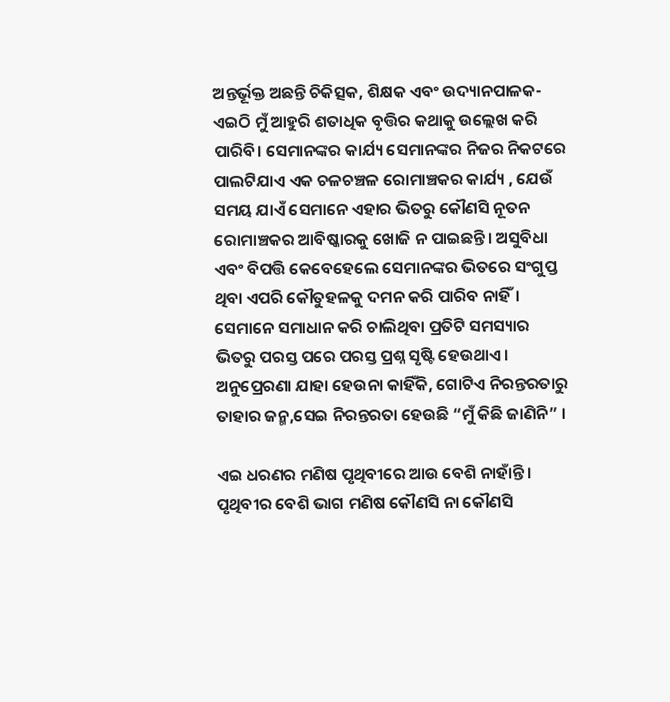ଅନ୍ତର୍ଭୂକ୍ତ ଅଛନ୍ତି ଚିକିତ୍ସକ, ଶିକ୍ଷକ ଏବଂ ଉଦ୍ୟାନପାଳକ- ଏଇଠି ମୁଁ ଆହୁରି ଶତାଧିକ ବୃତ୍ତିର କଥାକୁ ଉଲ୍ଲେଖ କରି ପାରିବି। ସେମାନଙ୍କର କାର୍ଯ୍ୟ ସେମାନଙ୍କର ନିଜର ନିକଟରେ ପାଲଟିଯାଏ ଏକ ଚଳଚଞ୍ଚଳ ରୋମାଞ୍ଚକର କାର୍ଯ୍ୟ , ଯେଉଁ ସମୟ ଯାଏଁ ସେମାନେ ଏହାର ଭିତରୁ କୌଣସି ନୂତନ ରୋମାଞ୍ଚକର ଆବିଷ୍କାରକୁ ଖୋଜି ନ ପାଇଛନ୍ତି। ଅସୁବିଧା ଏବଂ ବିପତ୍ତି କେବେହେଲେ ସେମାନଙ୍କର ଭିତରେ ସଂଗୁପ୍ତ ଥିବା ଏପରି କୌତୁହଳକୁ ଦମନ କରି ପାରିବ ନାହିଁ। ସେମାନେ ସମାଧାନ କରି ଚାଲିଥିବା ପ୍ରତିଟି ସମସ୍ୟାର ଭିତରୁ ପରସ୍ତ ପରେ ପରସ୍ତ ପ୍ରଶ୍ନ ସୃଷ୍ଟି ହେଉଥାଏ। ଅନୁପ୍ରେରଣା ଯାହା ହେଉନା କାହିଁକି, ଗୋଟିଏ ନିରନ୍ତରତାରୁ ତାହାର ଜନ୍ମ,ସେଇ ନିରନ୍ତରତା ହେଉଛି “ମୁଁ କିଛି ଜାଣିନି” ।

ଏଇ ଧରଣର ମଣିଷ ପୃଥିବୀରେ ଆଉ ବେଶି ନାହାଁନ୍ତି। ପୃଥିବୀର ବେଶି ଭାଗ ମଣିଷ କୌଣସି ନା କୌଣସି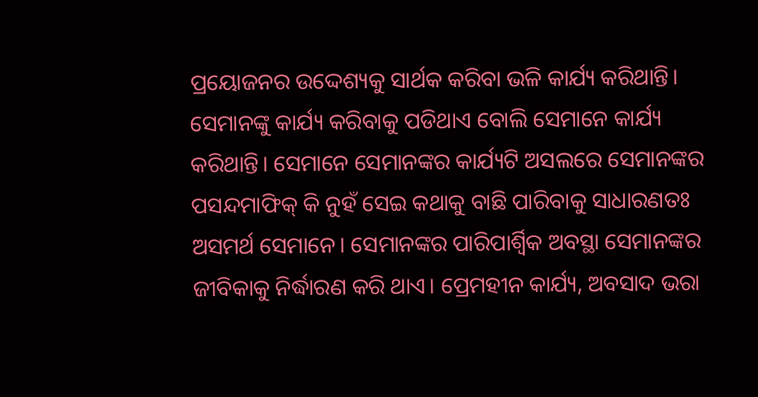ପ୍ରୟୋଜନର ଉଦ୍ଦେଶ୍ୟକୁ ସାର୍ଥକ କରିବା ଭଳି କାର୍ଯ୍ୟ କରିଥାନ୍ତି। ସେମାନଙ୍କୁ କାର୍ଯ୍ୟ କରିବାକୁ ପଡିଥାଏ ବୋଲି ସେମାନେ କାର୍ଯ୍ୟ କରିଥାନ୍ତି। ସେମାନେ ସେମାନଙ୍କର କାର୍ଯ୍ୟଟି ଅସଲରେ ସେମାନଙ୍କର ପସନ୍ଦମାଫିକ୍ କି ନୁହଁ ସେଇ କଥାକୁ ବାଛି ପାରିବାକୁ ସାଧାରଣତଃ ଅସମର୍ଥ ସେମାନେ। ସେମାନଙ୍କର ପାରିପାର୍ଶ୍ୱିକ ଅବସ୍ଥା ସେମାନଙ୍କର ଜୀବିକାକୁ ନିର୍ଦ୍ଧାରଣ କରି ଥାଏ। ପ୍ରେମହୀନ କାର୍ଯ୍ୟ, ଅବସାଦ ଭରା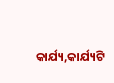କାର୍ଯ୍ୟ,କାର୍ଯ୍ୟଟି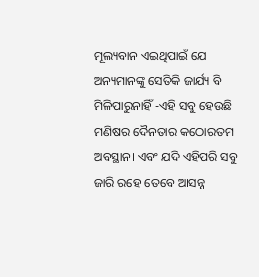ମୂଲ୍ୟବାନ ଏଇଥିପାଇଁ ଯେ ଅନ୍ୟମାନଙ୍କୁ ସେତିକି ଜାର୍ଯ୍ୟ ବି ମିଳିପାରୁନାହିଁ -ଏହି ସବୁ ହେଉଛି ମଣିଷର ଦୈନତାର କଠୋରତମ ଅବସ୍ଥାନ। ଏବଂ ଯଦି ଏହିପରି ସବୁ ଜାରି ରହେ ତେବେ ଆସନ୍ନ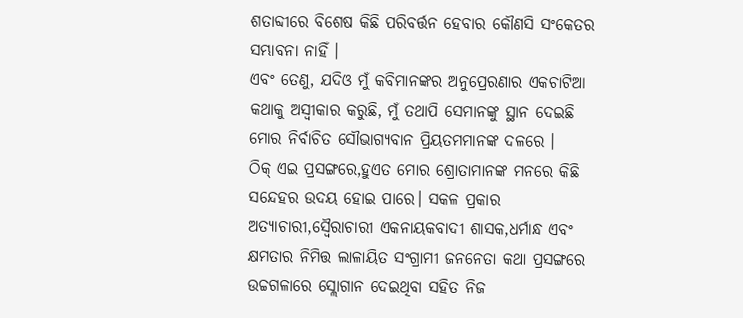ଶତାବ୍ଦୀରେ ବିଶେଷ କିଛି ପରିବର୍ତ୍ତନ ହେବାର କୌଣସି ସଂକେତର ସମ୍ଭାବନା ନାହିଁ ।
ଏବଂ ତେଣୁ, ଯଦିଓ ମୁଁ କବିମାନଙ୍କର ଅନୁପ୍ରେରଣାର ଏକଚାଟିଆ କଥାକୁ ଅସ୍ୱୀକାର କରୁଛି, ମୁଁ ତଥାପି ସେମାନଙ୍କୁ ସ୍ଥାନ ଦେଇଛି ମୋର ନିର୍ବାଚିତ ସୌଭାଗ୍ୟବାନ ପ୍ରିୟତମମାନଙ୍କ ଦଳରେ ।
ଠିକ୍ ଏଇ ପ୍ରସଙ୍ଗରେ,ହୁଏତ ମୋର ଶ୍ରୋତାମାନଙ୍କ ମନରେ କିଛି ସନ୍ଦେହର ଉଦୟ ହୋଇ ପାରେ। ସକଳ ପ୍ରକାର ଅତ୍ୟାଚାରୀ,ସ୍ୱୈରାଚାରୀ ଏକନାୟକବାଦୀ ଶାସକ,ଧର୍ମାନ୍ଧ ଏବଂ କ୍ଷମତାର ନିମିତ୍ତ ଲାଳାୟିତ ସଂଗ୍ରାମୀ ଜନନେତା କଥା ପ୍ରସଙ୍ଗରେ ଉଚ୍ଚଗଳାରେ ସ୍ଲୋଗାନ ଦେଇଥିବା ସହିତ ନିଜ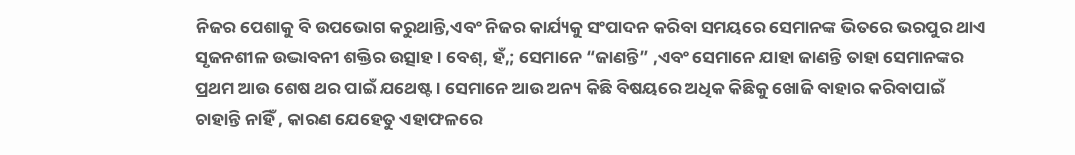ନିଜର ପେଶାକୁ ବି ଉପଭୋଗ କରୁଥାନ୍ତି,ଏବଂ ନିଜର କାର୍ଯ୍ୟକୁ ସଂପାଦନ କରିବା ସମୟରେ ସେମାନଙ୍କ ଭିତରେ ଭରପୁର ଥାଏ ସୃଜନଶୀଳ ଉଦ୍ଭାବନୀ ଶକ୍ତିର ଉତ୍ସାହ। ବେଶ୍, ହଁ,; ସେମାନେ “ଜାଣନ୍ତି” ,ଏବଂ ସେମାନେ ଯାହା ଜାଣନ୍ତି ତାହା ସେମାନଙ୍କର ପ୍ରଥମ ଆଉ ଶେଷ ଥର ପାଇଁ ଯଥେଷ୍ଟ। ସେମାନେ ଆଉ ଅନ୍ୟ କିଛି ବିଷୟରେ ଅଧିକ କିଛିକୁ ଖୋଜି ବାହାର କରିବାପାଇଁ ଚାହାନ୍ତି ନାହିଁ , କାରଣ ଯେହେତୁ ଏହାଫଳରେ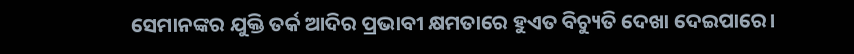ସେମାନଙ୍କର ଯୁକ୍ତି ତର୍କ ଆଦିର ପ୍ରଭାବୀ କ୍ଷମତାରେ ହୁଏତ ବିଚ୍ୟୁତି ଦେଖା ଦେଇପାରେ।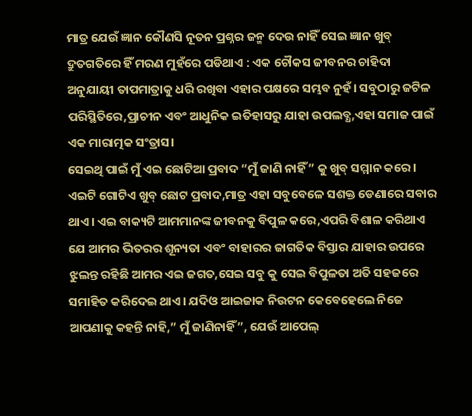ମାତ୍ର ଯେଉଁ ଜ୍ଞାନ କୌଣସି ନୂତନ ପ୍ରଶ୍ନର ଜନ୍ମ ଦେଉ ନାହିଁ ସେଇ ଜ୍ଞାନ ଖୁବ୍ ଦ୍ରୁତଗତିରେ ହିଁ ମରଣ ମୁହଁରେ ପଡିଥାଏ : ଏକ ଚୌକସ ଜୀବନର ଚାହିଦା ଅନୁଯାୟୀ ତାପମାତ୍ରାକୁ ଧରି ରଖିବା ଏହାର ପକ୍ଷରେ ସମ୍ଭବ ନୁହଁ। ସବୁଠାରୁ ଜଟିଳ ପରିସ୍ଥିତିରେ,ପ୍ରାଚୀନ ଏବଂ ଆଧୁନିକ ଇତିହାସରୁ ଯାହା ଉପଲବ୍ଧ,ଏହା ସମାଜ ପାଇଁ ଏକ ମାରାତ୍ମକ ସଂତ୍ରାସ।
ସେଇଥି ପାଇଁ ମୁଁ ଏଇ ଛୋଟିଆ ପ୍ରବାଦ “ମୁଁ ଜାଣି ନାହିଁ” କୁ ଖୁବ୍ ସମ୍ମାନ କରେ। ଏଇଟି ଗୋଟିଏ ଖୁବ୍ ଛୋଟ ପ୍ରବାଦ,ମାତ୍ର ଏହା ସବୁବେଳେ ସଶକ୍ତ ଡେଣାରେ ସବାର ଥାଏ। ଏଇ ବାକ୍ୟଟି ଆମମାନଙ୍କ ଜୀବନକୁ ବିପୁଳ କରେ,ଏପରି ବିଶାଳ କରିଥାଏ ଯେ ଆମର ଭିତରର ଶୂନ୍ୟତା ଏବଂ ବାହାରର ଜାଗତିକ ବିସ୍ତାର ଯାହାର ଉପରେ ଝୁଲନ୍ତ ରହିଛି ଆମର ଏଇ ଜଗତ,ସେଇ ସବୁ କୁ ସେଇ ବିପୁଳତା ଅତି ସହଜରେ ସମାହିତ କରିଦେଇ ଥାଏ। ଯଦିଓ ଆଇଜାକ ନିଉଟନ କେବେହେଲେ ନିଜେ ଆପଣାକୁ କହନ୍ତି ନାହି,” ମୁଁ ଜାଣିନାହିଁ”, ଯେଉଁ ଆପେଲ୍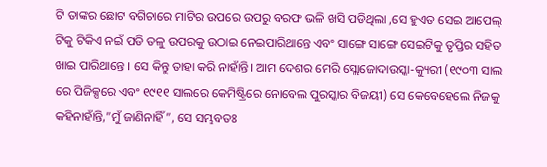ଟି ତାଙ୍କର ଛୋଟ ବଗିଚାରେ ମାଟିର ଉପରେ ଉପରୁ ବରଫ ଭଳି ଖସି ପଡିଥିଲା ,ସେ ହୁଏତ ସେଇ ଆପେଲ୍ ଟିକୁ ଟିକିଏ ନଇଁ ପଡି ତଳୁ ଉପରକୁ ଉଠାଇ ନେଇପାରିଥାନ୍ତେ ଏବଂ ସାଙ୍ଗେ ସାଙ୍ଗେ ସେଇଟିକୁ ତୃପ୍ତିର ସହିତ ଖାଇ ପାରିଥାନ୍ତେ । ସେ କିନ୍ତୁ ତାହା କରି ନାହାଁନ୍ତି। ଆମ ଦେଶର ମେରି ସ୍ଲୋଜୋଦାଉସ୍କା-କ୍ୟୁରୀ (୧୯୦୩ ସାଲ ରେ ପିଜିକ୍ସରେ ଏବଂ ୧୯୧୧ ସାଲରେ କେମିଷ୍ଟ୍ରିରେ ନୋବେଲ ପୁରସ୍କାର ବିଜୟୀ) ସେ କେବେହେଲେ ନିଜକୁ କହିନାହାଁନ୍ତି,”ମୁଁ ଜାଣିନାହିଁ”, ସେ ସମ୍ଭବତଃ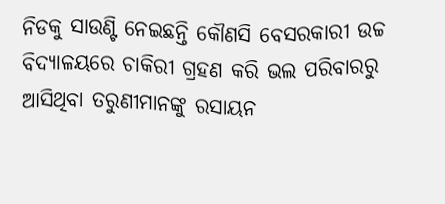ନିଡକୁ ସାଉଣ୍ଟି ନେଇଛନ୍ତି କୌଣସି ବେସରକାରୀ ଉଚ୍ଚ ବିଦ୍ୟାଳୟରେ ଚାକିରୀ ଗ୍ରହଣ କରି ଭଲ ପରିବାରରୁ ଆସିଥିବା ତରୁଣୀମାନଙ୍କୁ ରସାୟନ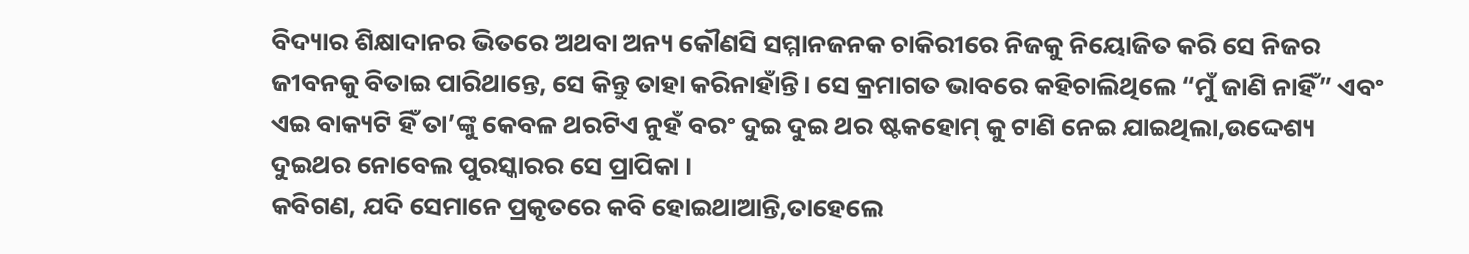ବିଦ୍ୟାର ଶିକ୍ଷାଦାନର ଭିତରେ ଅଥବା ଅନ୍ୟ କୌଣସି ସମ୍ମାନଜନକ ଚାକିରୀରେ ନିଜକୁ ନିୟୋଜିତ କରି ସେ ନିଜର ଜୀବନକୁ ବିତାଇ ପାରିଥାନ୍ତେ, ସେ କିନ୍ତୁ ତାହା କରିନାହାଁନ୍ତି। ସେ କ୍ରମାଗତ ଭାବରେ କହିଚାଲିଥିଲେ “ମୁଁ ଜାଣି ନାହିଁ” ଏବଂ ଏଇ ବାକ୍ୟଟି ହିଁ ତା’ଙ୍କୁ କେବଳ ଥରଟିଏ ନୁହଁ ବରଂ ଦୁଇ ଦୁଇ ଥର ଷ୍ଟକହୋମ୍ କୁ ଟାଣି ନେଇ ଯାଇଥିଲା,ଉଦ୍ଦେଶ୍ୟ ଦୁଇଥର ନୋବେଲ ପୁରସ୍କାରର ସେ ପ୍ରାପିକା ।
କବିଗଣ, ଯଦି ସେମାନେ ପ୍ରକୃତରେ କବି ହୋଇଥାଆନ୍ତି,ତାହେଲେ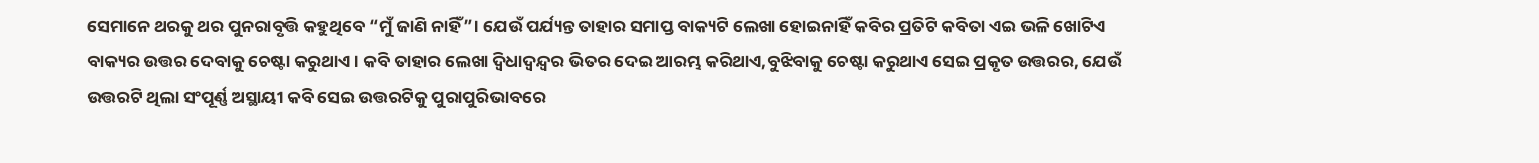ସେମାନେ ଥରକୁ ଥର ପୁନରାବୃତ୍ତି କହୁଥିବେ “ମୁଁ ଜାଣି ନାହିଁ”। ଯେଉଁ ପର୍ଯ୍ୟନ୍ତ ତାହାର ସମାପ୍ତ ବାକ୍ୟଟି ଲେଖା ହୋଇନାହିଁ କବିର ପ୍ରତିଟି କବିତା ଏଇ ଭଳି ଖୋଟିଏ ବାକ୍ୟର ଉତ୍ତର ଦେବାକୁ ଚେଷ୍ଟା କରୁଥାଏ । କବି ତାହାର ଲେଖା ଦ୍ୱିଧାଦ୍ୱନ୍ଦ୍ୱର ଭିତର ଦେଇ ଆରମ୍ଭ କରିଥାଏ,ବୁଝିବାକୁ ଚେଷ୍ଟା କରୁଥାଏ ସେଇ ପ୍ରକୃତ ଉତ୍ତରର, ଯେଉଁ ଉତ୍ତରଟି ଥିଲା ସଂପୂର୍ଣ୍ଣ ଅସ୍ଥାୟୀ କବି ସେଇ ଉତ୍ତରଟିକୁ ପୁରାପୁରିଭାବରେ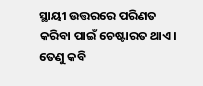ସ୍ଥାୟୀ ଉତ୍ତରରେ ପରିଣତ କରିବା ପାଇଁ ଚେଷ୍ଟାରତ ଥାଏ। ତେଣୁ କବି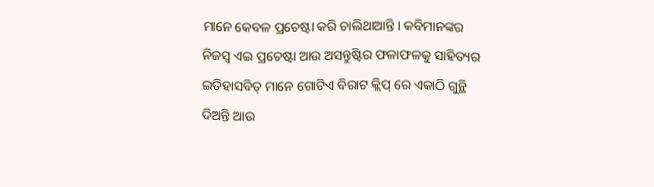ମାନେ କେବଳ ପ୍ରଚେଷ୍ଟା କରି ଚାଲିଥାଆନ୍ତି। କବିମାନଙ୍କର ନିଜସ୍ୱ ଏଇ ପ୍ରଚେଷ୍ଟା ଆଉ ଅସନ୍ତୁଷ୍ଟିର ଫଳାଫଳକୁ ସାହିତ୍ୟର ଇତିହାସବିତ୍ ମାନେ ଗୋଟିଏ ବିରାଟ କ୍ଲିପ୍ ରେ ଏକାଠି ଗୁନ୍ଥି ଦିଅନ୍ତି ଆଉ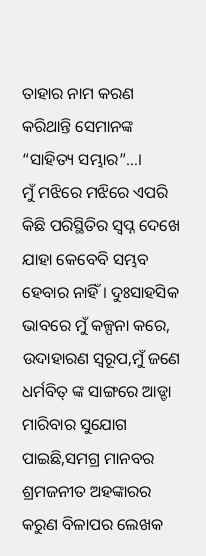ତାହାର ନାମ କରଣ କରିଥାନ୍ତି ସେମାନଙ୍କ “ସାହିତ୍ୟ ସମ୍ଭାର”…।
ମୁଁ ମଝିରେ ମଝିରେ ଏପରି କିଛି ପରିସ୍ଥିତିର ସ୍ୱପ୍ନ ଦେଖେ ଯାହା କେବେବି ସମ୍ଭବ ହେବାର ନାହିଁ । ଦୁଃସାହସିକ ଭାବରେ ମୁଁ କଳ୍ପନା କରେ, ଉଦାହାରଣ ସ୍ୱରୂପ,ମୁଁ ଜଣେ ଧର୍ମବିତ୍ ଙ୍କ ସାଙ୍ଗରେ ଆଡ୍ଡା ମାରିବାର ସୁଯୋଗ ପାଇଛି,ସମଗ୍ର ମାନବର ଶ୍ରମଜନୀତ ଅହଙ୍କାରର କରୁଣ ବିଳାପର ଲେଖକ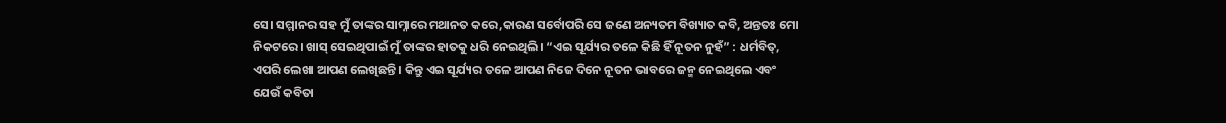ସେ। ସମ୍ମାନର ସହ ମୁଁ ତାଙ୍କର ସାମ୍ନାରେ ମଥାନତ କରେ,କାରଣ ସର୍ବୋପରି ସେ ଜଣେ ଅନ୍ୟତମ ବିଖ୍ୟାତ କବି, ଅନ୍ତତଃ ମୋ ନିକଟରେ। ଖାସ୍ ସେଇଥିପାଇଁ ମୁଁ ତାଙ୍କର ହାତକୁ ଧରି ନେଇଥିଲି। “ଏଇ ସୂର୍ଯ୍ୟର ତଳେ କିଛି ହିଁ ନୂତନ ନୁହଁ” : ଧର୍ମବିତ୍, ଏପରି ଲେଖା ଆପଣ ଲେଖିଛନ୍ତି । କିନ୍ତୁ ଏଇ ସୂର୍ଯ୍ୟର ତଳେ ଆପଣ ନିଜେ ଦିନେ ନୂତନ ଭାବରେ ଜନ୍ମ ନେଇଥିଲେ ଏବଂ ଯେଉଁ କବିତା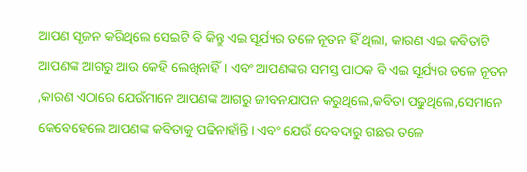ଆପଣ ସୃଜନ କରିଥିଲେ ସେଇଟି ବି କିନ୍ତୁ ଏଇ ସୂର୍ଯ୍ୟର ତଳେ ନୂତନ ହିଁ ଥିଲା, କାରଣ ଏଇ କବିତାଟି ଆପଣଙ୍କ ଆଗରୁ ଆଉ କେହି ଲେଖିନାହିଁ। ଏବଂ ଆପଣଙ୍କର ସମସ୍ତ ପାଠକ ବି ଏଇ ସୂର୍ଯ୍ୟର ତଳେ ନୂତନ ,କାରଣ ଏଠାରେ ଯେଉଁମାନେ ଆପଣଙ୍କ ଆଗରୁ ଜୀବନଯାପନ କରୁଥିଲେ,କବିତା ପଢୁଥିଲେ,ସେମାନେ କେବେହେଲେ ଆପଣଙ୍କ କବିତାକୁ ପଢିନାହାଁନ୍ତି। ଏବଂ ଯେଉଁ ଦେବଦାରୁ ଗଛର ତଳେ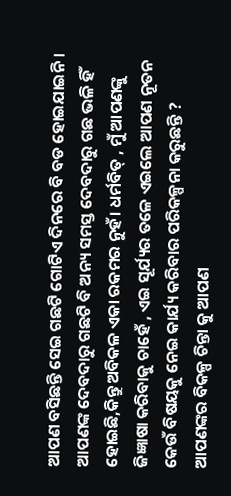ଆପଣ ବସିଛନ୍ତି ସେଇ ଗଛଟି ଗୋଟିଏ ଦିନରେ ବି ବଡ ହୋଇଯାଇନି। ଆପଣଙ୍କ ଦେବଦାରୁ ଗଛଟି ବି ଅନ୍ୟ ସମସ୍ତ ଦେବଦାରୁ ଗଛ ଭଳି ହିଁ ହୋଇଛି,କିନ୍ତୁ ଅବିକଳ ଏକା ରକମର ନୁହଁ। ଧର୍ମବିତ୍ , ମୁଁ ଆପଣଙ୍କୁ ଜିଜ୍ଞାଷା କରିବାକୁ ଚାହେଁ , ଏଇ ସୂର୍ଯ୍ୟର ତଳେ ଏଇଲେ ଆପଣ ନୂତନ କେଉଁ ବିଷୟକୁ ନେଇ କାର୍ଯ୍ୟ କରିବାର ପରିକଳ୍ପନା କରୁଛନ୍ତି ? ଆପଣଙ୍କର ବିକଳ୍ପ ଚିନ୍ତା କୁ ଆପଣ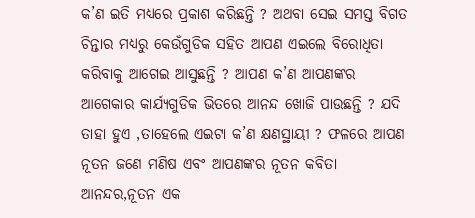କ’ଣ ଇତି ମଧ୍ୟରେ ପ୍ରକାଶ କରିଛନ୍ତି ? ଅଥବା ସେଇ ସମସ୍ତ ବିଗତ ଚିନ୍ତାର ମଧ୍ୟରୁ କେଉଁଗୁଡିକ ସହିତ ଆପଣ ଏଇଲେ ବିରୋଧିତା କରିବାକୁ ଆଗେଇ ଆସୁଛନ୍ତି ? ଆପଣ କ’ଣ ଆପଣଙ୍କର ଆଗେକାର କାର୍ଯ୍ୟଗୁଡିକ ଭିତରେ ଆନନ୍ଦ ଖୋଜି ପାଉଛନ୍ତି ? ଯଦି ତାହା ହୁଏ ,ତାହେଲେ ଏଇଟା କ’ଣ କ୍ଷଣସ୍ଥାୟୀ ? ଫଳରେ ଆପଣ ନୂତନ ଜଣେ ମଣିଷ ଏବଂ ଆପଣଙ୍କର ନୂତନ କବିତା ଆନନ୍ଦର,ନୂତନ ଏକ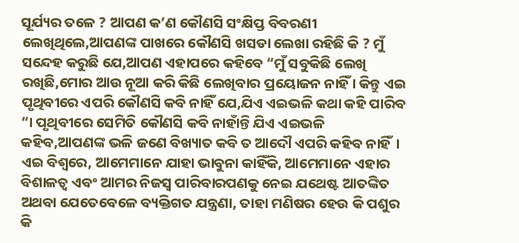ସୂର୍ଯ୍ୟର ତଳେ ? ଆପଣ କ’ଣ କୌଣସି ସଂକ୍ଷିପ୍ତ ବିବରଣୀ ଲେଖିଥିଲେ,ଆପଣଙ୍କ ପାଖରେ କୌଣସି ଖସଡା ଲେଖା ରହିଛି କି ? ମୁଁ ସନ୍ଦେହ କରୁଛି ଯେ,ଆପଣ ଏହାପରେ କହିବେ “ମୁଁ ସବୁକିଛି ଲେଖି ରଖିଛି,ମୋର ଆଉ ନୂଆ କରି କିଛି ଲେଖିବାର ପ୍ରୟୋଜନ ନାହିଁ । କିନ୍ତୁ ଏଇ ପୃଥିବୀରେ ଏପରି କୌଣସି କବି ନାହିଁ ଯେ,ଯିଏ ଏଇଭଳି କଥା କହି ପାରିବ “। ପୃଥିବୀରେ ସେମିତି କୌଣସି କବି ନାହାଁନ୍ତି ଯିଏ ଏଇଭଳି କହିବ,ଆପଣଙ୍କ ଭଳି ଜଣେ ବିଖ୍ୟାତ କବି ତ ଆଦୌ ଏପରି କହିବ ନାହିଁ।
ଏଇ ବିଶ୍ୱରେ, ଆମେମାନେ ଯାହା ଭାବୁନା କାହିଁକି, ଆମେମାନେ ଏହାର ବିଶାଳତ୍ୱ ଏବଂ ଆମର ନିଜସ୍ୱ ପାରିବାରପଣକୁ ନେଇ ଯଥେଷ୍ଟ ଆତଙ୍କିତ ଅଥବା ଯେତେବେଳେ ବ୍ୟକ୍ତିଗତ ଯନ୍ତ୍ରଣା, ତାହା ମଣିଷର ହେଉ କି ପଶୁର କି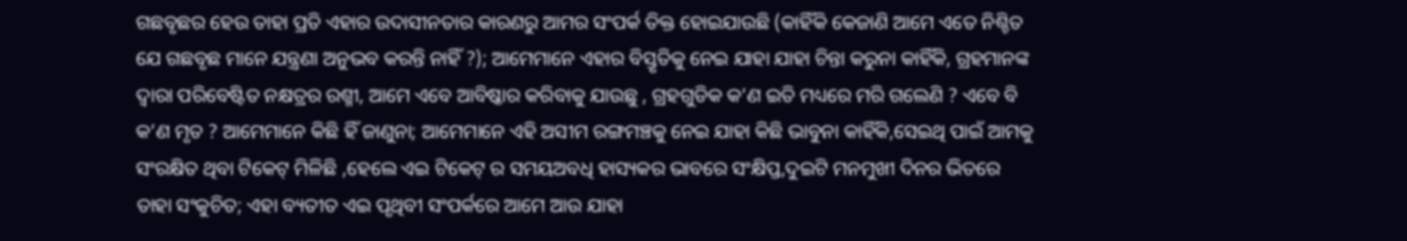ଗଛବୃଛର ହେଉ ତାହା ପ୍ରତି ଏହାର ଉଦାସୀନତାର କାରଣରୁ ଆମର ସଂପର୍କ ତିକ୍ତ ହୋଇଯାଉଛି (କାହିଁକି କେଜାଣି ଆମେ ଏତେ ନିଶ୍ଚିତ ଯେ ଗଛବୃଛ ମାନେ ଯନ୍ତ୍ରଣା ଅନୁଭବ କରନ୍ତି ନାହିଁ ?); ଆମେମାନେ ଏହାର ବିସ୍ତୃତିକୁ ନେଇ ଯାହା ଯାହା ଚିନ୍ତା କରୁନା କାହିଁକି, ଗ୍ରହମାନଙ୍କ ଦ୍ୱାରା ପରିବେଷ୍ଟିତ ନକ୍ଷତ୍ରର ରଶ୍ମୀ, ଆମେ ଏବେ ଆବିଷ୍କାର କରିବାକୁ ଯାଉଛୁ , ଗ୍ରହଗୁଡିକ କ’ଣ ଇତି ମଧ୍ୟରେ ମରି ଗଲେଣି ? ଏବେ ବି କ’ଣ ମୃତ ? ଆମେମାନେ କିଛି ହିଁ ଜାଣୁନା; ଆମେମାନେ ଏହି ଅସୀମ ରଙ୍ଗମଞ୍ଚକୁ ନେଇ ଯାହା କିଛି ଭାବୁନା କାହିଁକି,ସେଇଥି ପାଇଁ ଆମକୁ ସଂରକ୍ଷିତ ଥିବା ଟିକେଟ୍ ମିଳିଛି ,ହେଲେ ଏଇ ଟିକେଟ୍ ର ସମୟଅବଧି ହାସ୍ୟକର ଭାବରେ ସଂକ୍ଷିପ୍ତ,ଦୁଇଟି ମନମୁଖୀ ଦିନର ଭିତରେ ତାହା ସଂକୁଚିତ; ଏହା ବ୍ୟତୀତ ଏଇ ପୃଥିବୀ ସଂପର୍କରେ ଆମେ ଆଉ ଯାହା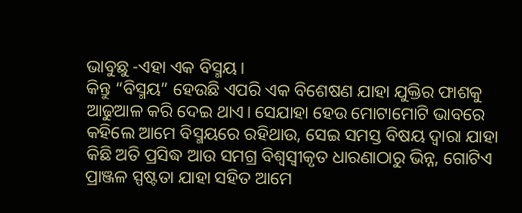ଭାବୁଛୁ -ଏହା ଏକ ବିସ୍ମୟ।
କିନ୍ତୁ “ବିସ୍ମୟ” ହେଉଛି ଏପରି ଏକ ବିଶେଷଣ ଯାହା ଯୁକ୍ତିର ଫାଶକୁ ଆଢୁଆଳ କରି ଦେଇ ଥାଏ। ସେଯାହା ହେଉ ମୋଟାମୋଟି ଭାବରେ କହିଲେ ଆମେ ବିସ୍ମୟରେ ରହିଥାଉ, ସେଇ ସମସ୍ତ ବିଷୟ ଦ୍ୱାରା ଯାହା କିଛି ଅତି ପ୍ରସିଦ୍ଧ ଆଉ ସମଗ୍ର ବିଶ୍ୱସ୍ୱୀକୃତ ଧାରଣାଠାରୁ ଭିନ୍ନ, ଗୋଟିଏ ପ୍ରାଞ୍ଜଳ ସ୍ପଷ୍ଟତା ଯାହା ସହିତ ଆମେ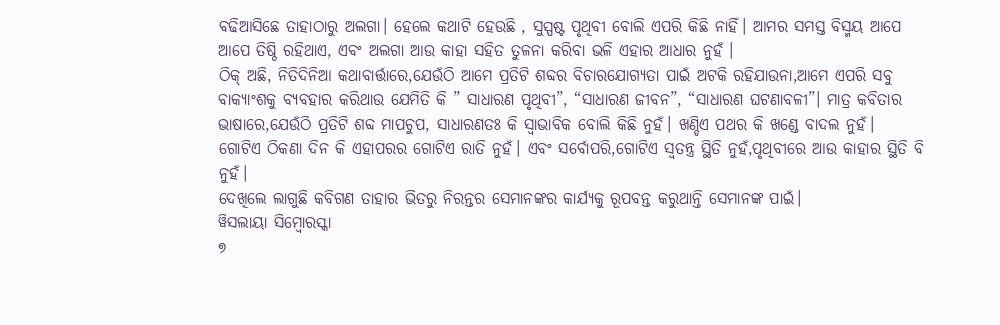ବଢିଆସିଛେ ତାହାଠାରୁ ଅଲଗା। ହେଲେ କଥାଟି ହେଉଛି , ସୁସ୍ପଷ୍ଟ ପୃଥିବୀ ବୋଲି ଏପରି କିଛି ନାହିଁ। ଆମର ସମସ୍ତ ବିସ୍ମୟ ଆପେ ଆପେ ତିଷ୍ଠି ରହିଥାଏ, ଏବଂ ଅଲଗା ଆଉ କାହା ସହିତ ତୁଳନା କରିବା ଭଳି ଏହାର ଆଧାର ନୁହଁ ।
ଠିକ୍ ଅଛି, ନିତିଦିନିଆ କଥାବାର୍ତ୍ତାରେ,ଯେଉଁଠି ଆମେ ପ୍ରତିଟି ଶବ୍ଦର ବିଚାରଯୋଗ୍ୟତା ପାଇଁ ଅଟକି ରହିଯାଉନା,ଆମେ ଏପରି ସବୁ ବାକ୍ୟାଂଶକୁ ବ୍ୟବହାର କରିଥାଉ ଯେମିତି କି ” ସାଧାରଣ ପୃଥିବୀ”, “ସାଧାରଣ ଜୀବନ”, “ସାଧାରଣ ଘଟଣାବଳୀ”। ମାତ୍ର କବିତାର ଭାଷାରେ,ଯେଉଁଠି ପ୍ରତିଟି ଶବ୍ଦ ମାପଚୁପ, ସାଧାରଣତଃ କି ସ୍ୱାଭାବିକ ବୋଲି କିଛି ନୁହଁ। ଖଣ୍ଡିଏ ପଥର କି ଖଣ୍ଡେ ବାଦଲ ନୁହଁ।
ଗୋଟିଏ ଠିକଣା ଦିନ କି ଏହାପରର ଗୋଟିଏ ରାତି ନୁହଁ। ଏବଂ ସର୍ବୋପରି,ଗୋଟିଏ ସ୍ୱତନ୍ତ୍ର ସ୍ଥିତି ନୁହଁ,ପୃଥିବୀରେ ଆଉ କାହାର ସ୍ଥିତି ବି ନୁହଁ।
ଦେଖିଲେ ଲାଗୁଛି କବିଗଣ ତାହାର ଭିତରୁ ନିରନ୍ତର ସେମାନଙ୍କର କାର୍ଯ୍ୟକୁ ରୂପବନ୍ତ କରୁଥାନ୍ତି ସେମାନଙ୍କ ପାଇଁ।
ୱିସଲାୟା ସିମ୍ବୋରସ୍କା
୭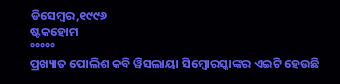ଡିସେମ୍ବର,୧୯୯୬
ଷ୍ଟକହୋମ
°°°°°
ପ୍ରଖ୍ୟାତ ପୋଲିଶ କବି ୱିସଲାୟା ସିମ୍ବୋରସ୍କାଙ୍କର ଏଇଟି ହେଉଛି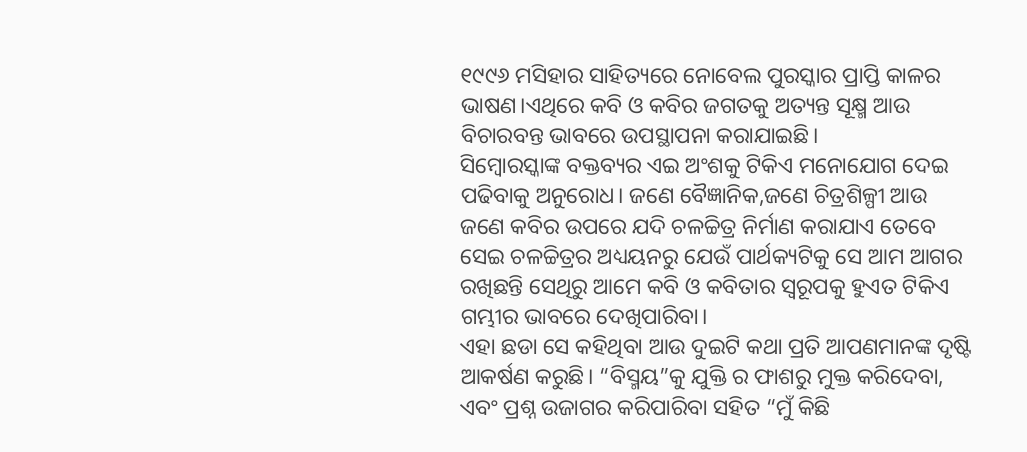୧୯୯୬ ମସିହାର ସାହିତ୍ୟରେ ନୋବେଲ ପୁରସ୍କାର ପ୍ରାପ୍ତି କାଳର ଭାଷଣ।ଏଥିରେ କବି ଓ କବିର ଜଗତକୁ ଅତ୍ୟନ୍ତ ସୂକ୍ଷ୍ମ ଆଉ ବିଚାରବନ୍ତ ଭାବରେ ଉପସ୍ଥାପନା କରାଯାଇଛି।
ସିମ୍ବୋରସ୍କାଙ୍କ ବକ୍ତବ୍ୟର ଏଇ ଅଂଶକୁ ଟିକିଏ ମନୋଯୋଗ ଦେଇ ପଢିବାକୁ ଅନୁରୋଧ। ଜଣେ ବୈଜ୍ଞାନିକ,ଜଣେ ଚିତ୍ରଶିଳ୍ପୀ ଆଉ ଜଣେ କବିର ଉପରେ ଯଦି ଚଳଚ୍ଚିତ୍ର ନିର୍ମାଣ କରାଯାଏ ତେବେ ସେଇ ଚଳଚ୍ଚିତ୍ରର ଅଧ୍ୟୟନରୁ ଯେଉଁ ପାର୍ଥକ୍ୟଟିକୁ ସେ ଆମ ଆଗର ରଖିଛନ୍ତି ସେଥିରୁ ଆମେ କବି ଓ କବିତାର ସ୍ୱରୂପକୁ ହୁଏତ ଟିକିଏ ଗମ୍ଭୀର ଭାବରେ ଦେଖିପାରିବା।
ଏହା ଛଡା ସେ କହିଥିବା ଆଉ ଦୁଇଟି କଥା ପ୍ରତି ଆପଣମାନଙ୍କ ଦୃଷ୍ଟି ଆକର୍ଷଣ କରୁଛି। “ବିସ୍ମୟ”କୁ ଯୁକ୍ତି ର ଫାଶରୁ ମୁକ୍ତ କରିଦେବା, ଏବଂ ପ୍ରଶ୍ନ ଉଜାଗର କରିପାରିବା ସହିତ “ମୁଁ କିଛି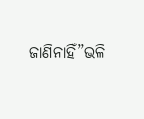ଜାଣିନାହିଁ”ଭଳି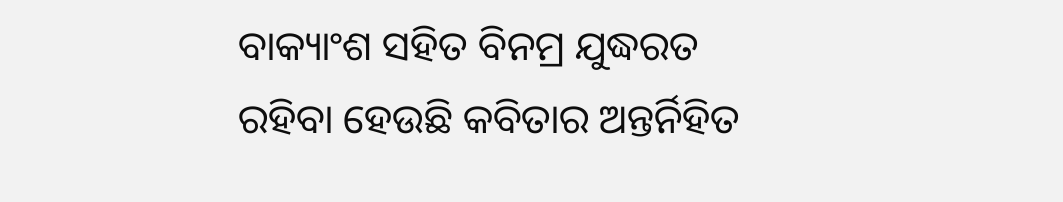ବାକ୍ୟାଂଶ ସହିତ ବିନମ୍ର ଯୁଦ୍ଧରତ ରହିବା ହେଉଛି କବିତାର ଅନ୍ତର୍ନିହିତ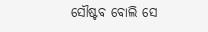ସୌଷ୍ଟବ ବୋଲି ସେ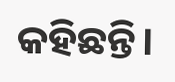କହିଛନ୍ତି।